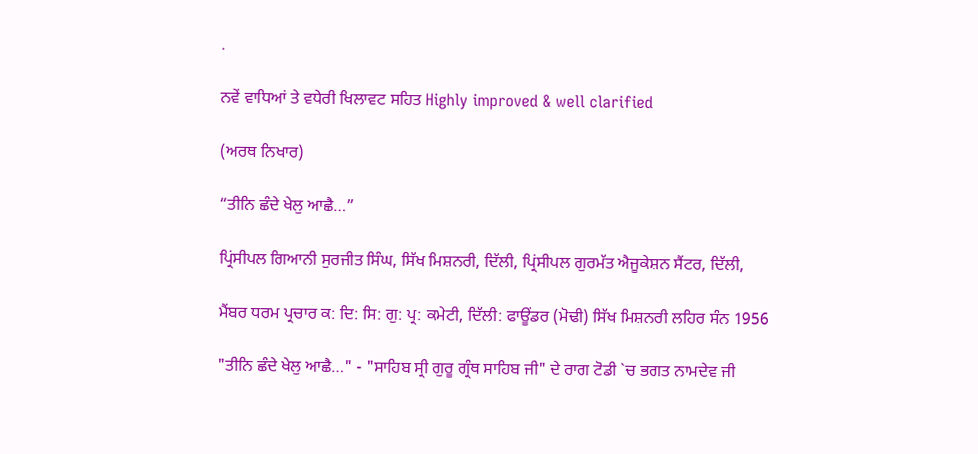.

ਨਵੇਂ ਵਾਧਿਆਂ ਤੇ ਵਧੇਰੀ ਖਿਲਾਵਟ ਸਹਿਤ Highly improved & well clarified

(ਅਰਥ ਨਿਖਾਰ)

“ਤੀਨਿ ਛੰਦੇ ਖੇਲੁ ਆਛੈ…”

ਪ੍ਰਿਂਸੀਪਲ ਗਿਆਨੀ ਸੁਰਜੀਤ ਸਿੰਘ, ਸਿੱਖ ਮਿਸ਼ਨਰੀ, ਦਿੱਲੀ, ਪ੍ਰਿਂਸੀਪਲ ਗੁਰਮੱਤ ਐਜੂਕੇਸ਼ਨ ਸੈਂਟਰ, ਦਿੱਲੀ,

ਮੈਂਬਰ ਧਰਮ ਪ੍ਰਚਾਰ ਕ: ਦਿ: ਸਿ: ਗੁ: ਪ੍ਰ: ਕਮੇਟੀ, ਦਿੱਲੀ: ਫਾਊਂਡਰ (ਮੋਢੀ) ਸਿੱਖ ਮਿਸ਼ਨਰੀ ਲਹਿਰ ਸੰਨ 1956

"ਤੀਨਿ ਛੰਦੇ ਖੇਲੁ ਆਛੈ…" - "ਸਾਹਿਬ ਸ੍ਰੀ ਗੁਰੂ ਗ੍ਰੰਥ ਸਾਹਿਬ ਜੀ" ਦੇ ਰਾਗ ਟੋਡੀ `ਚ ਭਗਤ ਨਾਮਦੇਵ ਜੀ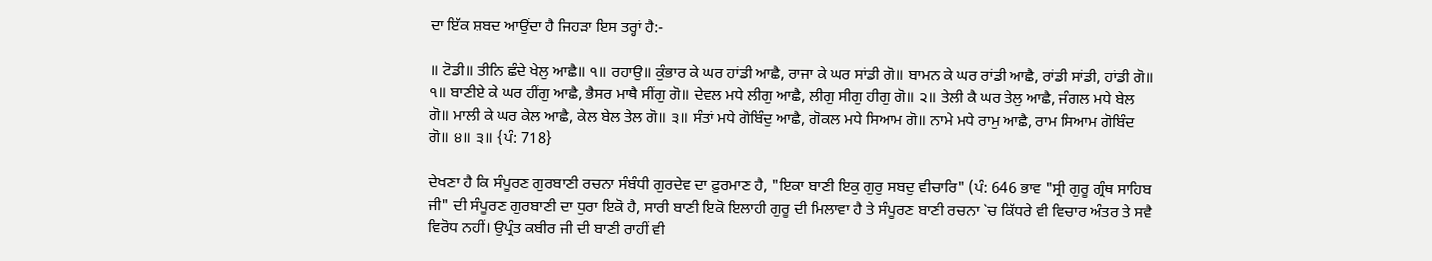ਦਾ ਇੱਕ ਸ਼ਬਦ ਆਉਂਦਾ ਹੈ ਜਿਹੜਾ ਇਸ ਤਰ੍ਹਾਂ ਹੈ:-

॥ ਟੋਡੀ॥ ਤੀਨਿ ਛੰਦੇ ਖੇਲੁ ਆਛੈ॥ ੧॥ ਰਹਾਉ॥ ਕੁੰਭਾਰ ਕੇ ਘਰ ਹਾਂਡੀ ਆਛੈ, ਰਾਜਾ ਕੇ ਘਰ ਸਾਂਡੀ ਗੋ॥ ਬਾਮਨ ਕੇ ਘਰ ਰਾਂਡੀ ਆਛੈ, ਰਾਂਡੀ ਸਾਂਡੀ, ਹਾਂਡੀ ਗੋ॥ ੧॥ ਬਾਣੀਏ ਕੇ ਘਰ ਹੀਂਗੁ ਆਛੈ, ਭੈਸਰ ਮਾਥੈ ਸੀਂਗੁ ਗੋ॥ ਦੇਵਲ ਮਧੇ ਲੀਗੁ ਆਛੈ, ਲੀਗੁ ਸੀਗੁ ਹੀਗੁ ਗੋ॥ ੨॥ ਤੇਲੀ ਕੈ ਘਰ ਤੇਲੁ ਆਛੈ, ਜੰਗਲ ਮਧੇ ਬੇਲ ਗੋ॥ ਮਾਲੀ ਕੇ ਘਰ ਕੇਲ ਆਛੈ, ਕੇਲ ਬੇਲ ਤੇਲ ਗੋ॥ ੩॥ ਸੰਤਾਂ ਮਧੇ ਗੋਬਿੰਦੁ ਆਛੈ, ਗੋਕਲ ਮਧੇ ਸਿਆਮ ਗੋ॥ ਨਾਮੇ ਮਧੇ ਰਾਮੁ ਆਛੈ, ਰਾਮ ਸਿਆਮ ਗੋਬਿੰਦ ਗੋ॥ ੪॥ ੩॥ {ਪੰ: 718}

ਦੇਖਣਾ ਹੈ ਕਿ ਸੰਪੂਰਣ ਗੁਰਬਾਣੀ ਰਚਨਾ ਸੰਬੰਧੀ ਗੁਰਦੇਵ ਦਾ ਫ਼ੁਰਮਾਣ ਹੈ, "ਇਕਾ ਬਾਣੀ ਇਕੁ ਗੁਰੁ ਸਬਦੁ ਵੀਚਾਰਿ" (ਪੰ: 646 ਭਾਵ "ਸ੍ਰੀ ਗੁਰੂ ਗ੍ਰੰਥ ਸਾਹਿਬ ਜੀ" ਦੀ ਸੰਪੂਰਣ ਗੁਰਬਾਣੀ ਦਾ ਧੁਰਾ ਇਕੋ ਹੈ, ਸਾਰੀ ਬਾਣੀ ਇਕੋ ਇਲਾਹੀ ਗੁਰੂ ਦੀ ਮਿਲਾਵਾ ਹੈ ਤੇ ਸੰਪੂਰਣ ਬਾਣੀ ਰਚਨਾ `ਚ ਕਿੱਧਰੇ ਵੀ ਵਿਚਾਰ ਅੰਤਰ ਤੇ ਸਵੈ ਵਿਰੋਧ ਨਹੀਂ। ਉਪ੍ਰੰਤ ਕਬੀਰ ਜੀ ਦੀ ਬਾਣੀ ਰਾਹੀਂ ਵੀ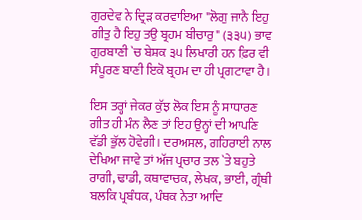ਗੁਰਦੇਵ ਨੇ ਦ੍ਰਿੜ ਕਰਵਾਇਆ "ਲੋਗੁ ਜਾਨੈ ਇਹੁ ਗੀਤੁ ਹੈ ਇਹੁ ਤਉ ਬ੍ਰਹਮ ਬੀਚਾਰੁ" (੩੩੫) ਭਾਵ ਗੁਰਬਾਣੀ `ਚ ਬੇਸ਼ਕ ੩੫ ਲਿਖਾਰੀ ਹਨ ਫ਼ਿਰ ਵੀ ਸੰਪੂਰਣ ਬਾਣੀ ਇਕੋ ਬ੍ਰਹਮ ਦਾ ਹੀ ਪ੍ਰਗਟਾਵਾ ਹੈ।

ਇਸ ਤਰ੍ਹਾਂ ਜੇਕਰ ਕੁੱਝ ਲੋਕ ਇਸ ਨੂੰ ਸਾਧਾਰਣ ਗੀਤ ਹੀ ਮੰਨ ਲੈਣ ਤਾਂ ਇਹ ਉਨ੍ਹਾਂ ਦੀ ਆਪਣਿ ਵੱਡੀ ਭੁੱਲ ਹੋਵੇਗੀ। ਦਰਅਸਲ, ਗਹਿਰਾਈ ਨਾਲ ਦੇਖਿਆ ਜਾਵੇ ਤਾਂ ਅੱਜ ਪ੍ਰਚਾਰ ਤਲ `ਤੇ ਬਹੁਤੇ ਰਾਗੀ, ਢਾਡੀ, ਕਥਾਵਾਚਕ, ਲੇਖਕ, ਭਾਈ, ਗ੍ਰੰਥੀ ਬਲਕਿ ਪ੍ਰਬੰਧਕ, ਪੰਥਕ ਨੇਤਾ ਆਦਿ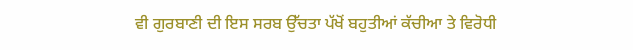ਵੀ ਗੁਰਬਾਣੀ ਦੀ ਇਸ ਸਰਬ ਉੱਚਤਾ ਪੱਖੋਂ ਬਹੁਤੀਆਂ ਕੱਚੀਆ ਤੇ ਵਿਰੋਧੀ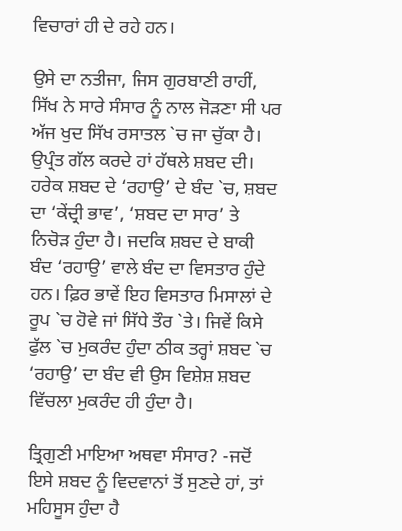ਵਿਚਾਰਾਂ ਹੀ ਦੇ ਰਹੇ ਹਨ।

ਉਸੇ ਦਾ ਨਤੀਜਾ, ਜਿਸ ਗੁਰਬਾਣੀ ਰਾਹੀਂ, ਸਿੱਖ ਨੇ ਸਾਰੇ ਸੰਸਾਰ ਨੂੰ ਨਾਲ ਜੋੜਣਾ ਸੀ ਪਰ ਅੱਜ ਖੁਦ ਸਿੱਖ ਰਸਾਤਲ `ਚ ਜਾ ਚੁੱਕਾ ਹੈ। ਉਪ੍ਰੰਤ ਗੱਲ ਕਰਦੇ ਹਾਂ ਹੱਥਲੇ ਸ਼ਬਦ ਦੀ। ਹਰੇਕ ਸ਼ਬਦ ਦੇ ‘ਰਹਾਉ’ ਦੇ ਬੰਦ `ਚ, ਸ਼ਬਦ ਦਾ ‘ਕੇਂਦ੍ਰੀ ਭਾਵ’, ‘ਸ਼ਬਦ ਦਾ ਸਾਰ’ ਤੇ ਨਿਚੋੜ ਹੁੰਦਾ ਹੈ। ਜਦਕਿ ਸ਼ਬਦ ਦੇ ਬਾਕੀ ਬੰਦ ‘ਰਹਾਉ’ ਵਾਲੇ ਬੰਦ ਦਾ ਵਿਸਤਾਰ ਹੁੰਦੇ ਹਨ। ਫ਼ਿਰ ਭਾਵੇਂ ਇਹ ਵਿਸਤਾਰ ਮਿਸਾਲਾਂ ਦੇ ਰੂਪ `ਚ ਹੋਵੇ ਜਾਂ ਸਿੱਧੇ ਤੌਰ `ਤੇ। ਜਿਵੇਂ ਕਿਸੇ ਫੁੱਲ `ਚ ਮੁਕਰੰਦ ਹੁੰਦਾ ਠੀਕ ਤਰ੍ਹਾਂ ਸ਼ਬਦ `ਚ ‘ਰਹਾਉ’ ਦਾ ਬੰਦ ਵੀ ਉਸ ਵਿਸ਼ੇਸ਼ ਸ਼ਬਦ ਵਿੱਚਲਾ ਮੁਕਰੰਦ ਹੀ ਹੁੰਦਾ ਹੈ।

ਤ੍ਰਿਗੁਣੀ ਮਾਇਆ ਅਥਵਾ ਸੰਸਾਰ? -ਜਦੋਂ ਇਸੇ ਸ਼ਬਦ ਨੂੰ ਵਿਦਵਾਨਾਂ ਤੋਂ ਸੁਣਦੇ ਹਾਂ, ਤਾਂ ਮਹਿਸੂਸ ਹੁੰਦਾ ਹੈ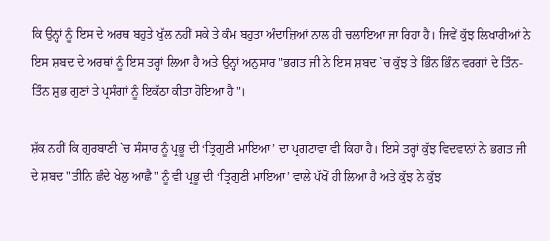ਕਿ ਉਨ੍ਹਾਂ ਨੂੰ ਇਸ ਦੇ ਅਰਥ ਬਹੁਤੇ ਖੁੱਲ ਨਹੀਂ ਸਕੇ ਤੇ ਕੰਮ ਬਹੁਤਾ ਅੰਦਾਜ਼ਿਆਂ ਨਾਲ ਹੀ ਚਲਾਇਆ ਜਾ ਰਿਹਾ ਹੈ। ਜਿਵੇਂ ਕੁੱਝ ਲਿਖਾਰੀਆਂ ਨੇ ਇਸ ਸ਼ਬਦ ਦੇ ਅਰਥਾਂ ਨੂੰ ਇਸ ਤਰ੍ਹਾਂ ਲਿਆ ਹੈ ਅਤੇ ਉਨ੍ਹਾਂ ਅਨੁਸਾਰ "ਭਗਤ ਜੀ ਨੇ ਇਸ ਸ਼ਬਦ `ਚ ਕੁੱਝ ਤੇ ਭਿੰਨ ਭਿੰਨ ਵਰਗਾਂ ਦੇ ਤਿੰਨ-ਤਿੰਨ ਸ਼ੁਭ ਗੁਣਾਂ ਤੇ ਪ੍ਰਸੰਗਾਂ ਨੂੰ ਇਕੱਠਾ ਕੀਤਾ ਹੋਇਆ ਹੈ"।

ਸ਼ੱਕ ਨਹੀਂ ਕਿ ਗੁਰਬਾਣੀ `ਚ ਸੰਸਾਰ ਨੂੰ ਪ੍ਰਭੂ ਦੀ ‘ਤ੍ਰਿਗੁਣੀ ਮਾਇਆ’ ਦਾ ਪ੍ਰਗਟਾਵਾ ਵੀ ਕਿਹਾ ਹੈ। ਇਸੇ ਤਰ੍ਹਾਂ ਕੁੱਝ ਵਿਦਵਾਨਾਂ ਨੇ ਭਗਤ ਜੀ ਦੇ ਸ਼ਬਦ "ਤੀਨਿ ਛੰਦੇ ਖੇਲੁ ਆਛੈ" ਨੂੰ ਵੀ ਪ੍ਰਭੂ ਦੀ ‘ਤ੍ਰਿਗੁਣੀ ਮਾਇਆ’ ਵਾਲੇ ਪੱਖੋਂ ਹੀ ਲਿਆ ਹੈ ਅਤੇ ਕੁੱਝ ਨੇ ਕੁੱਝ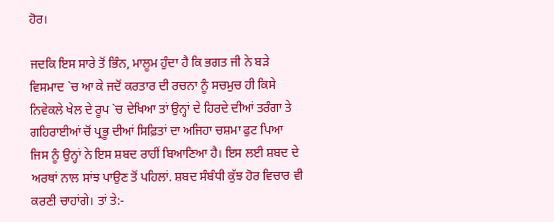ਹੋਰ।

ਜਦਕਿ ਇਸ ਸਾਰੇ ਤੋਂ ਭਿੰਨ, ਮਾਲੂਮ ਹੁੰਦਾ ਹੈ ਕਿ ਭਗਤ ਜੀ ਨੇ ਬੜੇ ਵਿਸਮਾਦ `ਚ ਆ ਕੇ ਜਦੋਂ ਕਰਤਾਰ ਦੀ ਰਚਨਾ ਨੂੰ ਸਚਮੁਚ ਹੀ ਕਿਸੇ ਨਿਵੇਕਲੇ ਖੇਲ ਦੇ ਰੂਪ `ਚ ਦੇਖਿਆ ਤਾਂ ਉਨ੍ਹਾਂ ਦੇ ਹਿਰਦੇ ਦੀਆਂ ਤਰੰਗਾ ਤੇ ਗਹਿਰਾਈਆਂ ਚੋਂ ਪ੍ਰਭੂ ਦੀਆਂ ਸਿਫ਼ਿਤਾਂ ਦਾ ਅਜਿਹਾ ਚਸ਼ਮਾ ਫੁਟ ਪਿਆ ਜਿਸ ਨੂੰ ਉਨ੍ਹਾਂ ਨੇ ਇਸ ਸ਼ਬਦ ਰਾਹੀਂ ਬਿਆਣਿਆ ਹੈ। ਇਸ ਲਈ ਸ਼ਬਦ ਦੇ ਅਰਥਾਂ ਨਾਲ ਸਾਂਝ ਪਾਉਣ ਤੋਂ ਪਹਿਲਾਂ. ਸ਼ਬਦ ਸੰਬੰਧੀ ਕੁੱਝ ਹੋਰ ਵਿਚਾਰ ਵੀ ਕਰਣੀ ਚਾਹਾਂਗੇ। ਤਾਂ ਤੇ:-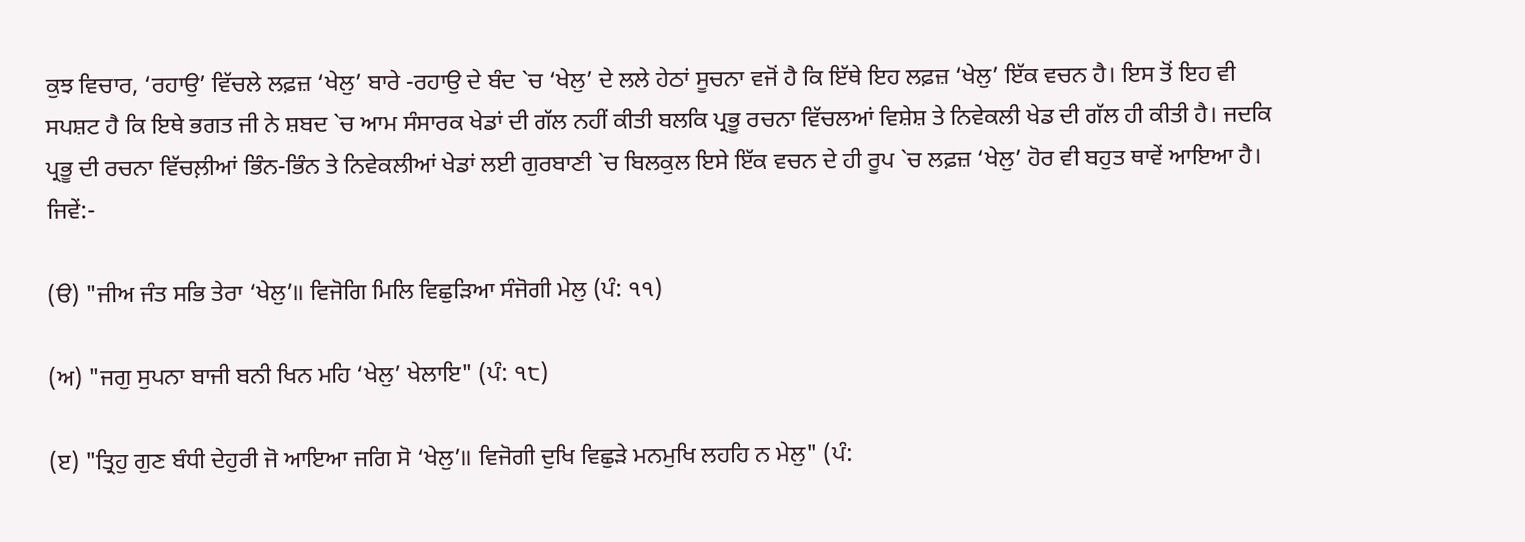ਕੁਝ ਵਿਚਾਰ, ‘ਰਹਾਉ’ ਵਿੱਚਲੇ ਲਫ਼ਜ਼ ‘ਖੇਲੁ’ ਬਾਰੇ -ਰਹਾਉ ਦੇ ਬੰਦ `ਚ ‘ਖੇਲੁ’ ਦੇ ਲਲੇ ਹੇਠਾਂ ਸੂਚਨਾ ਵਜੋਂ ਹੈ ਕਿ ਇੱਥੇ ਇਹ ਲਫ਼ਜ਼ ‘ਖੇਲੁ’ ਇੱਕ ਵਚਨ ਹੈ। ਇਸ ਤੋਂ ਇਹ ਵੀ ਸਪਸ਼ਟ ਹੈ ਕਿ ਇਥੇ ਭਗਤ ਜੀ ਨੇ ਸ਼ਬਦ `ਚ ਆਮ ਸੰਸਾਰਕ ਖੇਡਾਂ ਦੀ ਗੱਲ ਨਹੀਂ ਕੀਤੀ ਬਲਕਿ ਪ੍ਰਭੂ ਰਚਨਾ ਵਿੱਚਲਆਂ ਵਿਸ਼ੇਸ਼ ਤੇ ਨਿਵੇਕਲੀ ਖੇਡ ਦੀ ਗੱਲ ਹੀ ਕੀਤੀ ਹੈ। ਜਦਕਿ ਪ੍ਰਭੂ ਦੀ ਰਚਨਾ ਵਿੱਚਲ਼ੀਆਂ ਭਿੰਨ-ਭਿੰਨ ਤੇ ਨਿਵੇਕਲੀਆਂ ਖੇਡਾਂ ਲਈ ਗੁਰਬਾਣੀ `ਚ ਬਿਲਕੁਲ ਇਸੇ ਇੱਕ ਵਚਨ ਦੇ ਹੀ ਰੂਪ `ਚ ਲਫ਼ਜ਼ ‘ਖੇਲੁ’ ਹੋਰ ਵੀ ਬਹੁਤ ਥਾਵੇਂ ਆਇਆ ਹੈ। ਜਿਵੇਂ:-

(ੳ) "ਜੀਅ ਜੰਤ ਸਭਿ ਤੇਰਾ ‘ਖੇਲੁ’॥ ਵਿਜੋਗਿ ਮਿਲਿ ਵਿਛੁੜਿਆ ਸੰਜੋਗੀ ਮੇਲੁ (ਪੰ: ੧੧)

(ਅ) "ਜਗੁ ਸੁਪਨਾ ਬਾਜੀ ਬਨੀ ਖਿਨ ਮਹਿ ‘ਖੇਲੁ’ ਖੇਲਾਇ" (ਪੰ: ੧੮)

(ੲ) "ਤ੍ਰਿਹੁ ਗੁਣ ਬੰਧੀ ਦੇਹੁਰੀ ਜੋ ਆਇਆ ਜਗਿ ਸੋ ‘ਖੇਲੁ’॥ ਵਿਜੋਗੀ ਦੁਖਿ ਵਿਛੁੜੇ ਮਨਮੁਖਿ ਲਹਹਿ ਨ ਮੇਲੁ" (ਪੰ: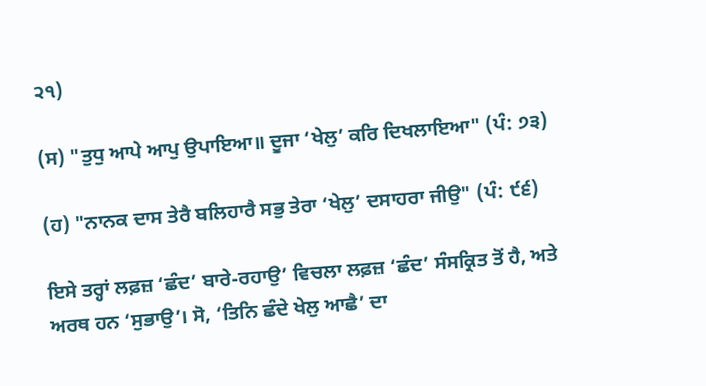੨੧)

(ਸ) "ਤੁਧੁ ਆਪੇ ਆਪੁ ਉਪਾਇਆ॥ ਦੂਜਾ ‘ਖੇਲੁ’ ਕਰਿ ਦਿਖਲਾਇਆ" (ਪੰ: ੭੩)

(ਹ) "ਨਾਨਕ ਦਾਸ ਤੇਰੈ ਬਲਿਹਾਰੈ ਸਭੁ ਤੇਰਾ ‘ਖੇਲੁ’ ਦਸਾਹਰਾ ਜੀਉ" (ਪੰ: ੯੬)

ਇਸੇ ਤਰ੍ਹਾਂ ਲਫ਼ਜ਼ ‘ਛੰਦ’ ਬਾਰੇ-ਰਹਾਉ’ ਵਿਚਲਾ ਲਫ਼ਜ਼ ‘ਛੰਦ’ ਸੰਸਕ੍ਰਿਤ ਤੋਂ ਹੈ, ਅਤੇ ਅਰਥ ਹਨ ‘ਸੁਭਾਉ’। ਸੋ, ‘ਤਿਨਿ ਛੰਦੇ ਖੇਲੁ ਆਛੈ’ ਦਾ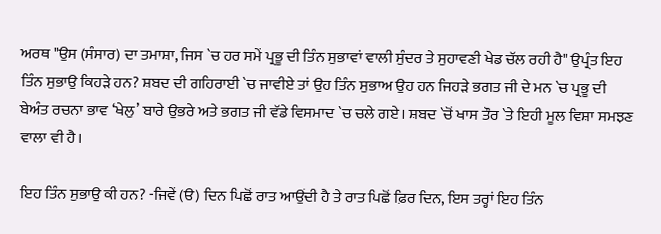ਅਰਥ "ਉਸ (ਸੰਸਾਰ) ਦਾ ਤਮਾਸ਼ਾ, ਜਿਸ `ਚ ਹਰ ਸਮੇਂ ਪ੍ਰਭੂ ਦੀ ਤਿੰਨ ਸੁਭਾਵਾਂ ਵਾਲੀ ਸੁੰਦਰ ਤੇ ਸੁਹਾਵਣੀ ਖੇਡ ਚੱਲ ਰਹੀ ਹੈ" ਉਪ੍ਰੰਤ ਇਹ ਤਿੰਨ ਸੁਭਾਉ ਕਿਹੜੇ ਹਨ? ਸ਼ਬਦ ਦੀ ਗਹਿਰਾਈ `ਚ ਜਾਵੀਏ ਤਾਂ ਉਹ ਤਿੰਨ ਸੁਭਾਅ ਉਹ ਹਨ ਜਿਹੜੇ ਭਗਤ ਜੀ ਦੇ ਮਨ `ਚ ਪ੍ਰਭੂ ਦੀ ਬੇਅੰਤ ਰਚਨਾ ਭਾਵ ‘ਖੇਲੁ’ ਬਾਰੇ ਉਭਰੇ ਅਤੇ ਭਗਤ ਜੀ ਵੱਡੇ ਵਿਸਮਾਦ `ਚ ਚਲੇ ਗਏ। ਸ਼ਬਦ `ਚੋਂ ਖਾਸ ਤੌਰ `ਤੇ ਇਹੀ ਮੂਲ ਵਿਸ਼ਾ ਸਮਝਣ ਵਾਲਾ ਵੀ ਹੈ।

ਇਹ ਤਿੰਨ ਸੁਭਾਉ ਕੀ ਹਨ? -ਜਿਵੇਂ (ੳ) ਦਿਨ ਪਿਛੋਂ ਰਾਤ ਆਉਂਦੀ ਹੈ ਤੇ ਰਾਤ ਪਿਛੋਂ ਫ਼ਿਰ ਦਿਨ, ਇਸ ਤਰ੍ਹਾਂ ਇਹ ਤਿੰਨ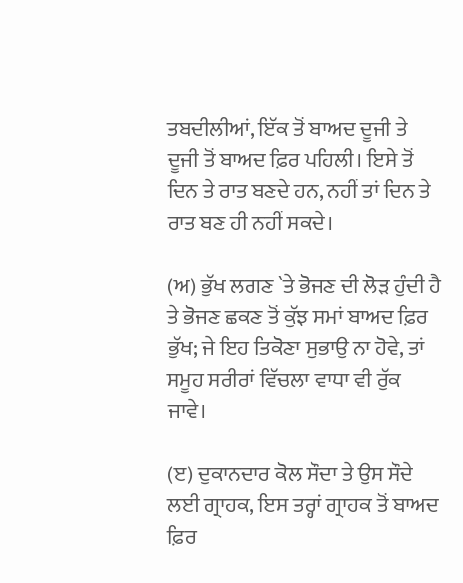ਤਬਦੀਲੀਆਂ, ਇੱਕ ਤੋਂ ਬਾਅਦ ਦੂਜੀ ਤੇ ਦੂਜੀ ਤੋਂ ਬਾਅਦ ਫ਼ਿਰ ਪਹਿਲੀ। ਇਸੇ ਤੋਂ ਦਿਨ ਤੇ ਰਾਤ ਬਣਦੇ ਹਨ, ਨਹੀਂ ਤਾਂ ਦਿਨ ਤੇ ਰਾਤ ਬਣ ਹੀ ਨਹੀਂ ਸਕਦੇ।

(ਅ) ਭੁੱਖ ਲਗਣ `ਤੇ ਭੋਜਣ ਦੀ ਲੋੜ ਹੁੰਦੀ ਹੈ ਤੇ ਭੋਜਣ ਛਕਣ ਤੋਂ ਕੁੱਝ ਸਮਾਂ ਬਾਅਦ ਫ਼ਿਰ ਭੁੱਖ; ਜੇ ਇਹ ਤਿਕੋਣਾ ਸੁਭਾਉ ਨਾ ਹੋਵੇ, ਤਾਂ ਸਮੂਹ ਸਰੀਰਾਂ ਵਿੱਚਲਾ ਵਾਧਾ ਵੀ ਰੁੱਕ ਜਾਵੇ।

(ੲ) ਦੁਕਾਨਦਾਰ ਕੋਲ ਸੌਦਾ ਤੇ ਉਸ ਸੌਦੇ ਲਈ ਗ੍ਰਾਹਕ, ਇਸ ਤਰ੍ਹਾਂ ਗ੍ਰਾਹਕ ਤੋਂ ਬਾਅਦ ਫ਼ਿਰ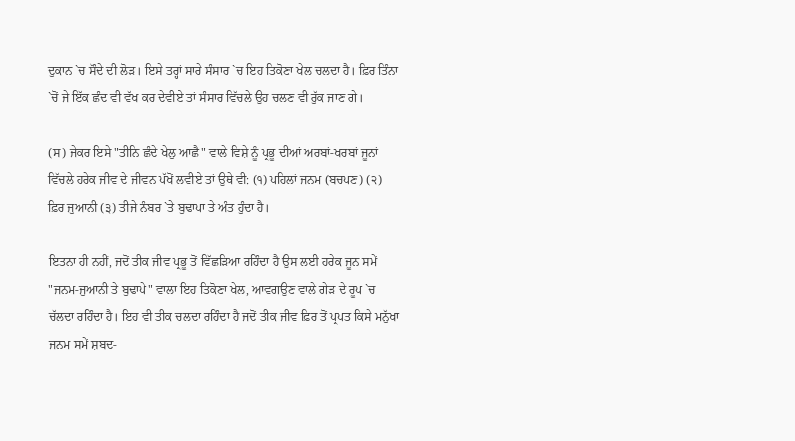ਦੁਕਾਨ `ਚ ਸੌਦੇ ਦੀ ਲੋੜ। ਇਸੇ ਤਰ੍ਹਾਂ ਸਾਰੇ ਸੰਸਾਰ `ਚ ਇਹ ਤਿਕੋਣਾ ਖੇਲ ਚਲਦਾ ਹੈ। ਫ਼ਿਰ ਤਿੰਨਾ `ਚੋਂ ਜੇ ਇੱਕ ਛੰਦ ਵੀ ਵੱਖ ਕਰ ਦੇਵੀਏ ਤਾਂ ਸੰਸਾਰ ਵਿੱਚਲੇ ਉਹ ਚਲਣ ਵੀ ਰੁੱਕ ਜਾਣ ਗੇ।

(ਸ) ਜੇਕਰ ਇਸੇ "ਤੀਨਿ ਛੰਦੇ ਖੇਲੁ ਆਛੈ" ਵਾਲੇ ਵਿਸ਼ੇ ਨੂੰ ਪ੍ਰਭੂ ਦੀਆਂ ਅਰਬਾਂ-ਖਰਬਾਂ ਜੂਨਾਂ ਵਿੱਚਲੇ ਹਰੇਕ ਜੀਵ ਦੇ ਜੀਵਨ ਪੱਖੋਂ ਲਵੀਏ ਤਾਂ ਉਥੇ ਵੀ: (੧) ਪਹਿਲਾਂ ਜਨਮ (ਬਚਪਣ) (੨) ਫ਼ਿਰ ਜੁਆਨੀ (੩) ਤੀਜੇ ਨੰਬਰ `ਤੇ ਬੁਢਾਪਾ ਤੇ ਅੰਤ ਹੁੰਦਾ ਹੈ।

ਇਤਨਾ ਹੀ ਨਹੀਂ, ਜਦੋਂ ਤੀਕ ਜੀਵ ਪ੍ਰਭੂ ਤੋਂ ਵਿੱਛੜਿਆ ਰਹਿੰਦਾ ਹੈ ਉਸ ਲਈ ਹਰੇਕ ਜੂਨ ਸਮੇਂ "ਜਨਮ-ਜੁਆਨੀ ਤੇ ਬੁਢਾਪੇ" ਵਾਲਾ ਇਹ ਤਿਕੋਣਾ ਖੇਲ, ਆਵਗਉਣ ਵਾਲੇ ਗੇੜ ਦੇ ਰੂਪ `ਚ ਚੱਲਦਾ ਰਹਿੰਦਾ ਹੈ। ਇਹ ਵੀ ਤੀਕ ਚਲਦਾ ਰਹਿੰਦਾ ਹੈ ਜਦੋਂ ਤੀਕ ਜੀਵ ਫ਼ਿਰ ਤੋਂ ਪ੍ਰਪਤ ਕਿਸੇ ਮਨੁੱਖਾ ਜਨਮ ਸਮੇਂ ਸ਼ਬਦ-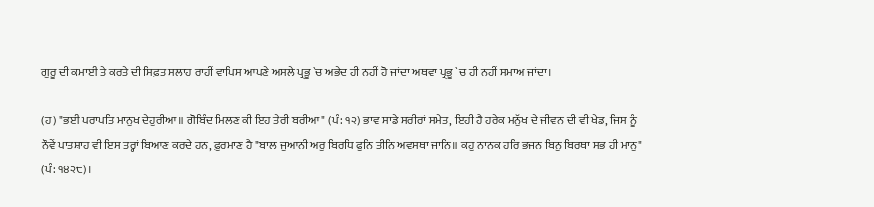ਗੁਰੂ ਦੀ ਕਮਾਈ ਤੇ ਕਰਤੇ ਦੀ ਸਿਫ਼ਤ ਸਲਾਹ ਰਾਹੀਂ ਵਾਪਿਸ ਆਪਣੇ ਅਸਲੇ ਪ੍ਰਭੂ `ਚ ਅਭੇਦ ਹੀ ਨਹੀਂ ਹੋ ਜਾਂਦਾ ਅਥਵਾ ਪ੍ਰਭੂ `ਚ ਹੀ ਨਹੀਂ ਸਮਾਅ ਜਾਂਦਾ।

(ਹ) "ਭਈ ਪਰਾਪਤਿ ਮਾਨੁਖ ਦੇਹੁਰੀਆ॥ ਗੋਬਿੰਦ ਮਿਲਣ ਕੀ ਇਹ ਤੇਰੀ ਬਰੀਆ" (ਪੰ: ੧੨) ਭਾਵ ਸਾਡੇ ਸਰੀਰਾਂ ਸਮੇਤ, ਇਹੀ ਹੈ ਹਰੇਕ ਮਨੁੱਖ ਦੇ ਜੀਵਨ ਦੀ ਵੀ ਖੇਡ, ਜਿਸ ਨੂੰ ਨੌਵੇਂ ਪਾਤਸ਼ਾਹ ਵੀ ਇਸ ਤਰ੍ਹਾਂ ਬਿਆਣ ਕਰਦੇ ਹਨ, ਫ਼ੁਰਮਾਣ ਹੈ "ਬਾਲ ਜੁਆਨੀ ਅਰੁ ਬਿਰਧਿ ਫੁਨਿ ਤੀਨਿ ਅਵਸਥਾ ਜਾਨਿ॥ ਕਹੁ ਨਾਨਕ ਹਰਿ ਭਜਨ ਬਿਨੁ ਬਿਰਥਾ ਸਭ ਹੀ ਮਾਨੁ" (ਪੰ: ੧੪੨੮)।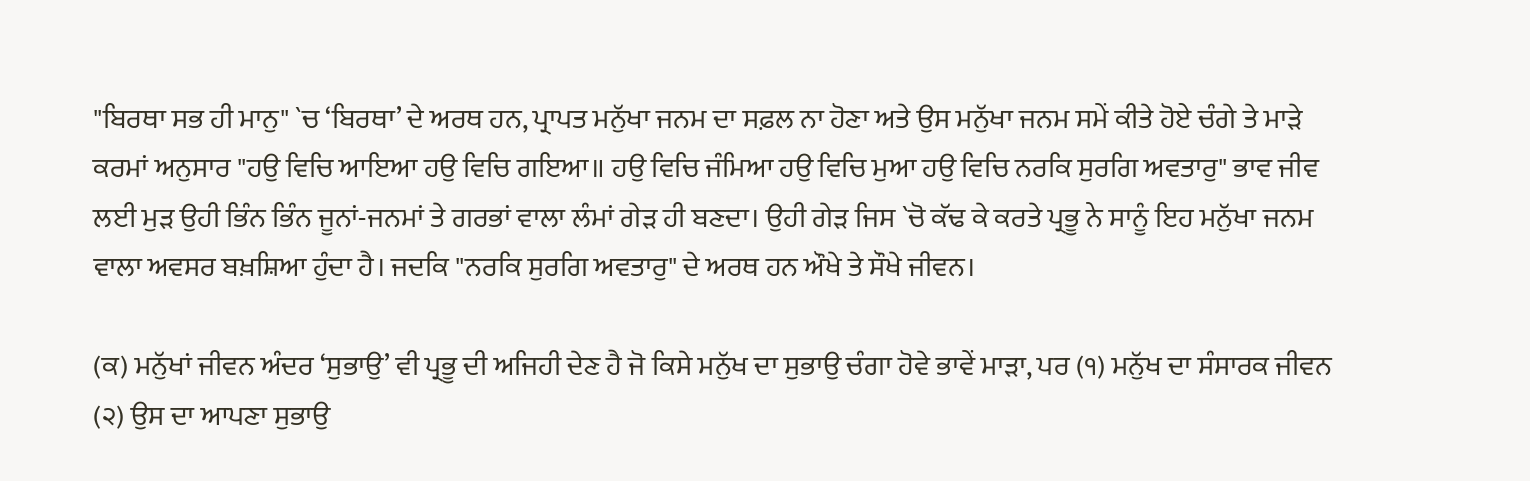"ਬਿਰਥਾ ਸਭ ਹੀ ਮਾਨੁ" `ਚ ‘ਬਿਰਥਾ’ ਦੇ ਅਰਥ ਹਨ, ਪ੍ਰਾਪਤ ਮਨੁੱਖਾ ਜਨਮ ਦਾ ਸਫ਼ਲ ਨਾ ਹੋਣਾ ਅਤੇ ਉਸ ਮਨੁੱਖਾ ਜਨਮ ਸਮੇਂ ਕੀਤੇ ਹੋਏ ਚੰਗੇ ਤੇ ਮਾੜੇ ਕਰਮਾਂ ਅਨੁਸਾਰ "ਹਉ ਵਿਚਿ ਆਇਆ ਹਉ ਵਿਚਿ ਗਇਆ॥ ਹਉ ਵਿਚਿ ਜੰਮਿਆ ਹਉ ਵਿਚਿ ਮੁਆ ਹਉ ਵਿਚਿ ਨਰਕਿ ਸੁਰਗਿ ਅਵਤਾਰੁ" ਭਾਵ ਜੀਵ ਲਈ ਮੁੜ ਉਹੀ ਭਿੰਨ ਭਿੰਨ ਜੂਨਾਂ-ਜਨਮਾਂ ਤੇ ਗਰਭਾਂ ਵਾਲਾ ਲੰਮਾਂ ਗੇੜ ਹੀ ਬਣਦਾ। ਉਹੀ ਗੇੜ ਜਿਸ `ਚੋ ਕੱਢ ਕੇ ਕਰਤੇ ਪ੍ਰਭੂ ਨੇ ਸਾਨੂੰ ਇਹ ਮਨੁੱਖਾ ਜਨਮ ਵਾਲਾ ਅਵਸਰ ਬਖ਼ਸ਼ਿਆ ਹੁੰਦਾ ਹੈ। ਜਦਕਿ "ਨਰਕਿ ਸੁਰਗਿ ਅਵਤਾਰੁ" ਦੇ ਅਰਥ ਹਨ ਔਖੇ ਤੇ ਸੌਖੇ ਜੀਵਨ।

(ਕ) ਮਨੁੱਖਾਂ ਜੀਵਨ ਅੰਦਰ ‘ਸੁਭਾਉ’ ਵੀ ਪ੍ਰਭੂ ਦੀ ਅਜਿਹੀ ਦੇਣ ਹੈ ਜੋ ਕਿਸੇ ਮਨੁੱਖ ਦਾ ਸੁਭਾਉ ਚੰਗਾ ਹੋਵੇ ਭਾਵੇਂ ਮਾੜਾ, ਪਰ (੧) ਮਨੁੱਖ ਦਾ ਸੰਸਾਰਕ ਜੀਵਨ (੨) ਉਸ ਦਾ ਆਪਣਾ ਸੁਭਾਉ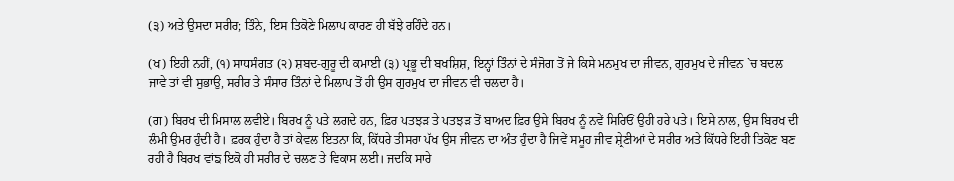(੩) ਅਤੇ ਉਸਦਾ ਸਰੀਰ; ਤਿੰਨੇ, ਇਸ ਤਿਕੋਣੇ ਮਿਲਾਪ ਕਾਰਣ ਹੀ ਬੱਝੇ ਰਹਿੰਦੇ ਹਨ।

(ਖ) ਇਹੀ ਨਹੀਂ, (੧) ਸਾਧਸੰਗਤ (੨) ਸ਼ਬਦ-ਗੁਰੂ ਦੀ ਕਮਾਈ (੩) ਪ੍ਰਭੂ ਦੀ ਬਖਸ਼ਿਸ਼, ਇਨ੍ਹਾਂ ਤਿੰਨਾਂ ਦੇ ਸੰਜੋਗ ਤੋਂ ਜੇ ਕਿਸੇ ਮਨਮੁਖ ਦਾ ਜੀਵਨ, ਗੁਰਮੁਖ ਦੇ ਜੀਵਨ `ਚ ਬਦਲ ਜਾਵੇ ਤਾਂ ਵੀ ਸੁਭਾਉ, ਸਰੀਰ ਤੇ ਸੰਸਾਰ ਤਿੰਨਾਂ ਦੇ ਮਿਲਾਪ ਤੋਂ ਹੀ ਉਸ ਗੁਰਮੁਖ ਦਾ ਜੀਵਨ ਵੀ ਚਲਦਾ ਹੈ।

(ਗ) ਬਿਰਖ ਦੀ ਮਿਸਾਲ ਲਵੀਏ। ਬਿਰਖ ਨੂੰ ਪਤੇ ਲਗਦੇ ਹਨ, ਫ਼ਿਰ ਪਤਝੜ ਤੇ ਪਤਝੜ ਤੋਂ ਬਾਅਦ ਫ਼ਿਰ ਉਸੇ ਬਿਰਖ ਨੂੰ ਨਵੇਂ ਸਿਰਿਓਂ ਉਹੀ ਹਰੇ ਪਤੇ। ਇਸੇ ਨਾਲ, ਉਸ ਬਿਰਖ ਦੀ ਲੰਮੀ ਉਮਰ ਹੁੰਦੀ ਹੈ। ਫ਼ਰਕ ਹੁੰਦਾ ਹੈ ਤਾਂ ਕੇਵਲ ਇਤਨਾ ਕਿ, ਕਿੱਧਰੇ ਤੀਸਰਾ ਪੱਖ ਉਸ ਜੀਵਨ ਦਾ ਅੰਤ ਹੁੰਦਾ ਹੈ ਜਿਵੇਂ ਸਮੂਹ ਜੀਵ ਸ਼੍ਰੇਣੀਆਂ ਦੇ ਸਰੀਰ ਅਤੇ ਕਿੱਧਰੇ ਇਹੀ ਤਿਕੋਣ ਬਣ ਰਹੀ ਹੈ ਬਿਰਖ ਵਾਂਙ ਇਕੋ ਹੀ ਸਰੀਰ ਦੇ ਚਲਣ ਤੇ ਵਿਕਾਸ ਲਈ। ਜਦਕਿ ਸਾਰੇ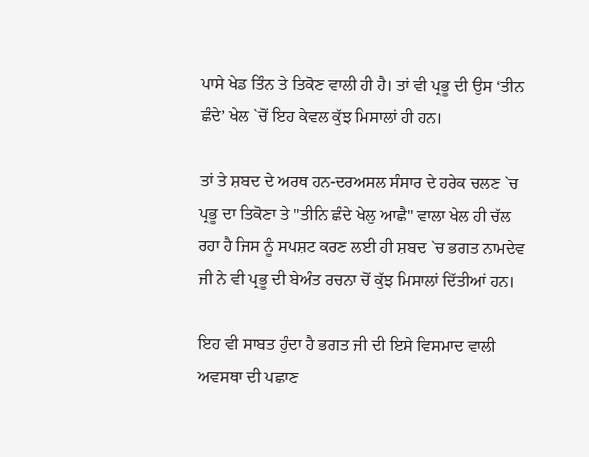ਪਾਸੇ ਖੇਡ ਤਿੰਨ ਤੇ ਤਿਕੋਣ ਵਾਲੀ ਹੀ ਹੈ। ਤਾਂ ਵੀ ਪ੍ਰਭੂ ਦੀ ਉਸ ‘ਤੀਨ ਛੰਦੇ’ ਖੇਲ `ਚੋਂ ਇਹ ਕੇਵਲ ਕੁੱਝ ਮਿਸਾਲਾਂ ਹੀ ਹਨ।

ਤਾਂ ਤੇ ਸ਼ਬਦ ਦੇ ਅਰਥ ਹਨ-ਦਰਅਸਲ ਸੰਸਾਰ ਦੇ ਹਰੇਕ ਚਲਣ `ਚ ਪ੍ਰਭੂ ਦਾ ਤਿਕੋਣਾ ਤੇ "ਤੀਨਿ ਛੰਦੇ ਖੇਲੁ ਆਛੈ" ਵਾਲਾ ਖੇਲ ਹੀ ਚੱਲ ਰਹਾ ਹੈ ਜਿਸ ਨੂੰ ਸਪਸ਼ਟ ਕਰਣ ਲਈ ਹੀ ਸ਼ਬਦ `ਚ ਭਗਤ ਨਾਮਦੇਵ ਜੀ ਨੇ ਵੀ ਪ੍ਰਭੂ ਦੀ ਬੇਅੰਤ ਰਚਨਾ ਚੋਂ ਕੁੱਝ ਮਿਸਾਲਾਂ ਦਿੱਤੀਆਂ ਹਨ।

ਇਹ ਵੀ ਸਾਬਤ ਹੁੰਦਾ ਹੈ ਭਗਤ ਜੀ ਦੀ ਇਸੇ ਵਿਸਮਾਦ ਵਾਲੀ ਅਵਸਥਾ ਦੀ ਪਛਾਣ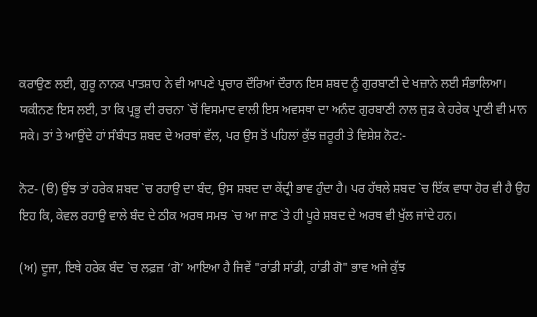ਕਰਾਉਣ ਲਈ, ਗੁਰੂ ਨਾਨਕ ਪਾਤਸ਼ਾਹ ਨੇ ਵੀ ਆਪਣੇ ਪ੍ਰਚਾਰ ਦੌਰਿਆਂ ਦੌਰਾਨ ਇਸ ਸ਼ਬਦ ਨੂੰ ਗੁਰਬਾਣੀ ਦੇ ਖਜ਼ਾਨੇ ਲਈ ਸੰਭਾਲਿਆ। ਯਕੀਨਣ ਇਸ ਲਈ, ਤਾ ਕਿ ਪ੍ਰਭੂ ਦੀ ਰਚਨਾ `ਚੋਂ ਵਿਸਮਾਦ ਵਾਲੀ ਇਸ ਅਵਸਥਾ ਦਾ ਅਨੰਦ ਗੁਰਬਾਣੀ ਨਾਲ ਜੁੜ ਕੇ ਹਰੇਕ ਪ੍ਰਾਣੀ ਵੀ ਮਾਨ ਸਕੇ। ਤਾਂ ਤੇ ਆਉਂਦੇ ਹਾਂ ਸੰਬੰਧਤ ਸ਼ਬਦ ਦੇ ਅਰਥਾਂ ਵੱਲ, ਪਰ ਉਸ ਤੋਂ ਪਹਿਲਾਂ ਕੁੱਝ ਜ਼ਰੂਰੀ ਤੇ ਵਿਸ਼ੇਸ਼ ਨੋਟ:-

ਨੋਟ- (ੳ) ਉਂਝ ਤਾਂ ਹਰੇਕ ਸ਼ਬਦ `ਚ ਰਹਾਉ ਦਾ ਬੰਦ, ਉਸ ਸ਼ਬਦ ਦਾ ਕੇਂਦ੍ਰੀ ਭਾਵ ਹੁੰਦਾ ਹੈ। ਪਰ ਹੱਥਲੇ ਸ਼ਬਦ `ਚ ਇੱਕ ਵਾਧਾ ਹੋਰ ਵੀ ਹੈ ਉਹ ਇਹ ਕਿ, ਕੇਵਲ ਰਹਾਉ ਵਾਲੇ ਬੰਦ ਦੇ ਠੀਕ ਅਰਥ ਸਮਝ `ਚ ਆ ਜਾਣ `ਤੇ ਹੀ ਪੂਰੇ ਸ਼ਬਦ ਦੇ ਅਰਥ ਵੀ ਖੁੱਲ ਜਾਂਦੇ ਹਨ।

(ਅ) ਦੂਜਾ, ਇਥੇ ਹਰੇਕ ਬੰਦ `ਚ ਲਫ਼ਜ਼ ‘ਗੋ’ ਆਇਆ ਹੈ ਜਿਵੇਂ "ਰਾਂਡੀ ਸਾਂਡੀ, ਹਾਂਡੀ ਗੋ" ਭਾਵ ਅਜੇ ਕੁੱਝ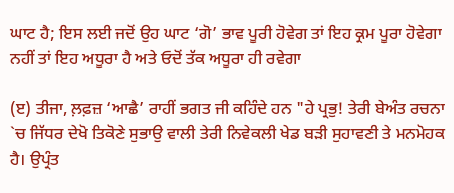ਘਾਟ ਹੈ; ਇਸ ਲਈ ਜਦੋਂ ਉਹ ਘਾਟ ‘ਗੋ’ ਭਾਵ ਪੂਰੀ ਹੋਵੇਗ ਤਾਂ ਇਹ ਕ੍ਰਮ ਪੂਰਾ ਹੋਵੇਗਾ ਨਹੀਂ ਤਾਂ ਇਹ ਅਧੂਰਾ ਹੈ ਅਤੇ ਓਦੋਂ ਤੱਕ ਅਧੂਰਾ ਹੀ ਰਵੇਗਾ

(ੲ) ਤੀਜਾ, ਲ਼ਫ਼ਜ਼ ‘ਆਛੈ’ ਰਾਹੀਂ ਭਗਤ ਜੀ ਕਹਿੰਦੇ ਹਨ "ਹੇ ਪ੍ਰਭੁ! ਤੇਰੀ ਬੇਅੰਤ ਰਚਨਾ `ਚ ਜਿੱਧਰ ਦੇਖੋ ਤਿਕੋਣੇ ਸੁਭਾਉ ਵਾਲੀ ਤੇਰੀ ਨਿਵੇਕਲੀ ਖੇਡ ਬੜੀ ਸੁਹਾਵਣੀ ਤੇ ਮਨਮੋਹਕ ਹੈ। ਉਪ੍ਰੰਤ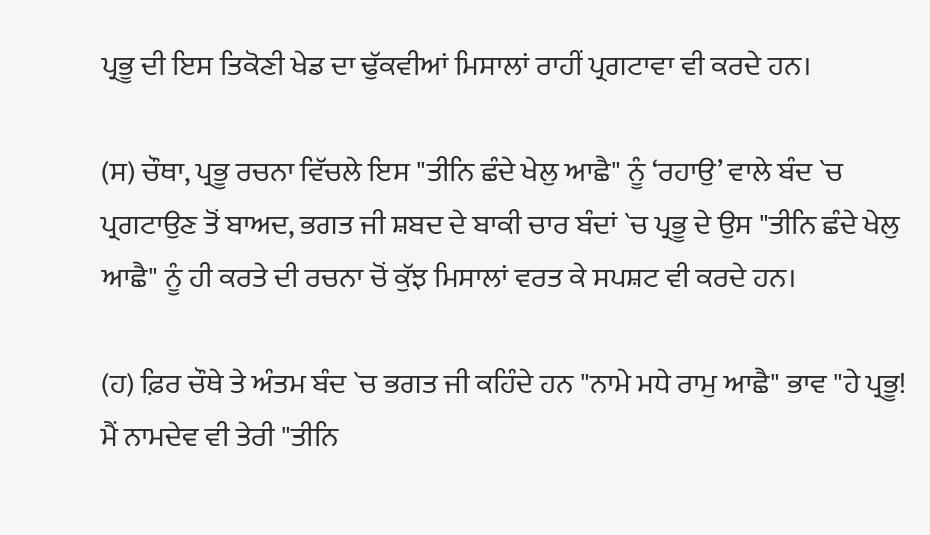ਪ੍ਰਭੂ ਦੀ ਇਸ ਤਿਕੋਣੀ ਖੇਡ ਦਾ ਢੁੱਕਵੀਆਂ ਮਿਸਾਲਾਂ ਰਾਹੀਂ ਪ੍ਰਗਟਾਵਾ ਵੀ ਕਰਦੇ ਹਨ।

(ਸ) ਚੌਥਾ, ਪ੍ਰਭੂ ਰਚਨਾ ਵਿੱਚਲੇ ਇਸ "ਤੀਨਿ ਛੰਦੇ ਖੇਲੁ ਆਛੈ" ਨੂੰ ‘ਰਹਾਉ’ ਵਾਲੇ ਬੰਦ `ਚ ਪ੍ਰਗਟਾਉਣ ਤੋਂ ਬਾਅਦ, ਭਗਤ ਜੀ ਸ਼ਬਦ ਦੇ ਬਾਕੀ ਚਾਰ ਬੰਦਾਂ `ਚ ਪ੍ਰਭੂ ਦੇ ਉਸ "ਤੀਨਿ ਛੰਦੇ ਖੇਲੁ ਆਛੈ" ਨੂੰ ਹੀ ਕਰਤੇ ਦੀ ਰਚਨਾ ਚੋਂ ਕੁੱਝ ਮਿਸਾਲਾਂ ਵਰਤ ਕੇ ਸਪਸ਼ਟ ਵੀ ਕਰਦੇ ਹਨ।

(ਹ) ਫ਼ਿਰ ਚੌਥੇ ਤੇ ਅੰਤਮ ਬੰਦ `ਚ ਭਗਤ ਜੀ ਕਹਿੰਦੇ ਹਨ "ਨਾਮੇ ਮਧੇ ਰਾਮੁ ਆਛੈ" ਭਾਵ "ਹੇ ਪ੍ਰਭੂ! ਮੈਂ ਨਾਮਦੇਵ ਵੀ ਤੇਰੀ "ਤੀਨਿ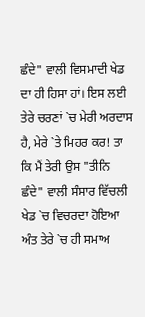ਛੰਦੇ" ਵਾਲੀ ਵਿਸਮਾਦੀ ਖੇਡ ਦਾ ਹੀ ਹਿਸਾ ਹਾਂ। ਇਸ ਲਈ ਤੇਰੇ ਚਰਣਾਂ `ਚ ਮੇਰੀ ਅਰਦਾਸ ਹੈ, ਮੇਰੇ `ਤੇ ਮਿਹਰ ਕਰ! ਤਾ ਕਿ ਮੈਂ ਤੇਰੀ ਉਸ "ਤੀਨਿ ਛੰਦੇ" ਵਾਲੀ ਸੰਸਾਰ ਵਿੱਚਲੀ ਖੇਡ `ਚ ਵਿਚਰਦਾ ਹੋਇਆ ਅੰਤ ਤੇਰੇ `ਚ ਹੀ ਸਮਾਅ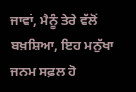ਜਾਵਾਂ, ਮੈਨੂੰ ਤੇਰੇ ਵੱਲੋਂ ਬਖ਼ਸ਼ਿਆ, ਇਹ ਮਨੁੱਖਾ ਜਨਮ ਸਫ਼ਲ ਹੋ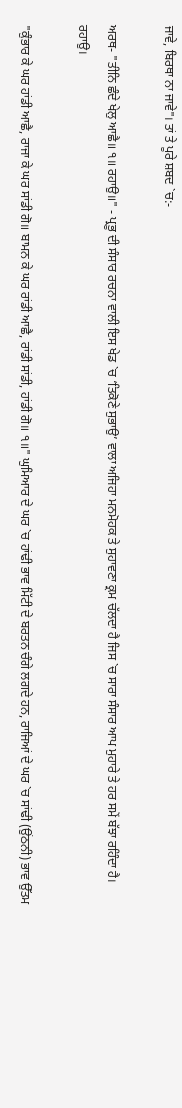ਜਾਵੇ, ਬਿਰਥਾ ਨਾ ਜਾਵੇ"। ਤਾਂ ਤੇ ਪੂਰੇ ਸ਼ਬਦ `ਚ:-

ਅਰਥ- "ਤੀਨਿ ਛੰਦੇ ਖੇਲੁ ਆਛੈ॥ ੧॥ ਰਹਾਉ॥" - ਪ੍ਰਭੂ ਦੀ ਸੰਸਾਰ ਰਚਨਾ ਵਾਲੀ ਇਸ ਖੇਡ `ਚ ‘ਤਿਕੋਣੇ ਸੁਭਾਉ’ ਵਾਲਾ ਅਜਿਹਾ ਮਨਮੋਹਕ ਤੇ ਸੁਹਾਵਣਾ ਕ੍ਰਮ ਚੱਲਦਾ ਹੈ ਜਿਸ `ਚ ਸਾਰਾ ਸੰਸਾਰ ਆਪ ਮੁਹਾਰੇ ਤੇ ਹਰ ਸਮੇਂ ਬੱਝਾ ਰਹਿੰਦਾ ਹੈ। ਰਹਾਉ।

"ਕੁੰਭਾਰ ਕੇ ਘਰ ਹਾਂਡੀ ਆਛੈ, ਰਾਜਾ ਕੇ ਘਰ ਸਾਂਡੀ ਗੋ॥ ਬਾਮਨ ਕੇ ਘਰ ਰਾਂਡੀ ਆਛੈ, ਰਾਂਡੀ ਸਾਂਡੀ, ਹਾਂਡੀ ਗੋ॥ ੧॥" ਘੁਮਿਆਰ ਦੇ ਘਰ `ਚ ਹਾਂਢੀ ਭਾਵ ਮਿੱਟੀ ਦੇ ਬਰਤਨ ਚੰਗੇ ਲਗਦੇ ਹਨ, ਰਾਜਿਆਂ ਦੇ ਘਰ `ਚ ਸਾਂਢੀ (ਉਂਠਨੀ) ਭਾਵ ਉੱਤਮ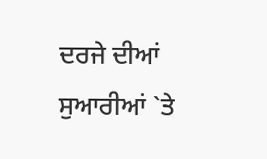ਦਰਜੇ ਦੀਆਂ ਸੁਆਰੀਆਂ `ਤੇ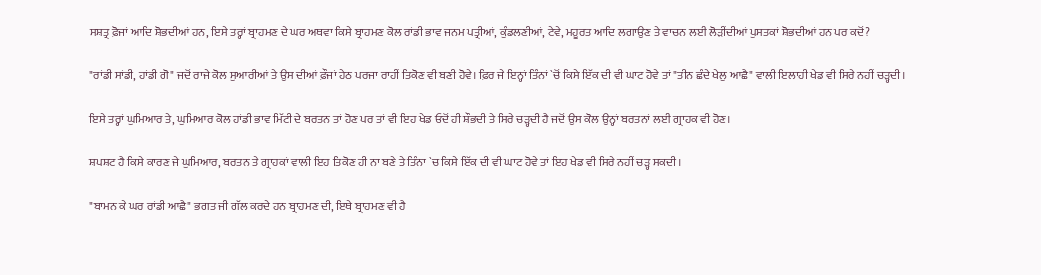ਸਸ਼ਤ੍ਰ ਫ਼ੋਜਾਂ ਆਦਿ ਸ਼ੋਭਦੀਆਂ ਹਨ, ਇਸੇ ਤਰ੍ਹਾਂ ਬ੍ਰਾਹਮਣ ਦੇ ਘਰ ਅਥਵਾ ਕਿਸੇ ਬ੍ਰਾਹਮਣ ਕੋਲ ਰਾਂਡੀ ਭਾਵ ਜਨਮ ਪਤ੍ਰੀਆਂ, ਕੁੰਡਲਣੀਆਂ, ਟੇਵੇ, ਮਹੂਰਤ ਆਦਿ ਲਗਾਉਣ ਤੇ ਵਾਚਨ ਲਈ ਲੋੜੀਂਦੀਆਂ ਪੁਸਤਕਾਂ ਸ਼ੋਭਦੀਆਂ ਹਨ ਪਰ ਕਦੋਂ?

"ਰਾਂਡੀ ਸਾਂਡੀ, ਹਾਂਡੀ ਗੋ" ਜਦੋਂ ਰਾਜੇ ਕੋਲ ਸੁਆਰੀਆਂ ਤੇ ਉਸ ਦੀਆਂ ਫ਼ੌਜਾਂ ਹੇਠ ਪਰਜਾ ਰਾਹੀਂ ਤਿਕੋਣ ਵੀ ਬਣੀ ਹੋਵੇ। ਫ਼ਿਰ ਜੇ ਇਨ੍ਹਾਂ ਤਿੰਨਾਂ `ਚੋਂ ਕਿਸੇ ਇੱਕ ਦੀ ਵੀ ਘਾਟ ਹੋਵੇ ਤਾਂ "ਤੀਨ ਛੰਦੇ ਖੇਲੁ ਆਛੈ" ਵਾਲੀ ਇਲਾਹੀ ਖੇਡ ਵੀ ਸਿਰੇ ਨਹੀਂ ਚੜ੍ਹਦੀ।

ਇਸੇ ਤਰ੍ਹਾਂ ਘੁਮਿਆਰ ਤੇ, ਘੁਮਿਆਰ ਕੋਲ ਹਾਂਡੀ ਭਾਵ ਮਿੱਟੀ ਦੇ ਬਰਤਨ ਤਾਂ ਹੋਣ ਪਰ ਤਾਂ ਵੀ ਇਹ ਖੇਡ ਓਦੋਂ ਹੀ ਸ਼ੌਭਦੀ ਤੇ ਸਿਰੇ ਚੜ੍ਹਦੀ ਹੈ ਜਦੋਂ ਉਸ ਕੋਲ ਉਨ੍ਹਾਂ ਬਰਤਨਾਂ ਲਈ ਗ੍ਰਾਹਕ ਵੀ ਹੋਣ।

ਸ਼ਪਸ਼ਟ ਹੈ ਕਿਸੇ ਕਾਰਣ ਜੇ ਘੁਮਿਆਰ, ਬਰਤਨ ਤੇ ਗ੍ਰਾਹਕਾਂ ਵਾਲੀ ਇਹ ਤਿਕੋਣ ਹੀ ਨਾ ਬਣੇ ਤੇ ਤਿੰਨਾ `ਚ ਕਿਸੇ ਇੱਕ ਦੀ ਵੀ ਘਾਟ ਹੋਵੇ ਤਾਂ ਇਹ ਖੇਡ ਵੀ ਸਿਰੇ ਨਹੀਂ ਚੜ੍ਹ ਸਕਦੀ।

"ਬਾਮਨ ਕੇ ਘਰ ਰਾਂਡੀ ਆਛੈ" ਭਗਤ ਜੀ ਗੱਲ ਕਰਦੇ ਹਨ ਬ੍ਰਾਹਮਣ ਦੀ, ਇਥੇ ਬ੍ਰਾਹਮਣ ਵੀ ਹੈ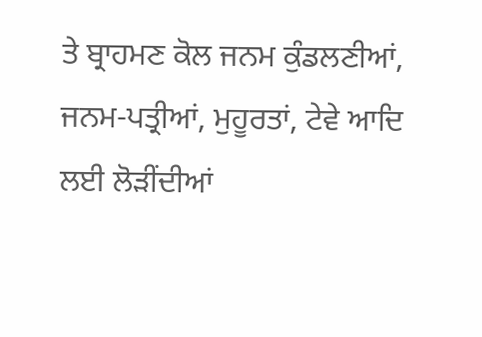ਤੇ ਬ੍ਰਾਹਮਣ ਕੋਲ ਜਨਮ ਕੁੰਡਲਣੀਆਂ, ਜਨਮ-ਪਤ੍ਰੀਆਂ, ਮੁਹੂਰਤਾਂ, ਟੇਵੇ ਆਦਿ ਲਈ ਲੋੜੀਂਦੀਆਂ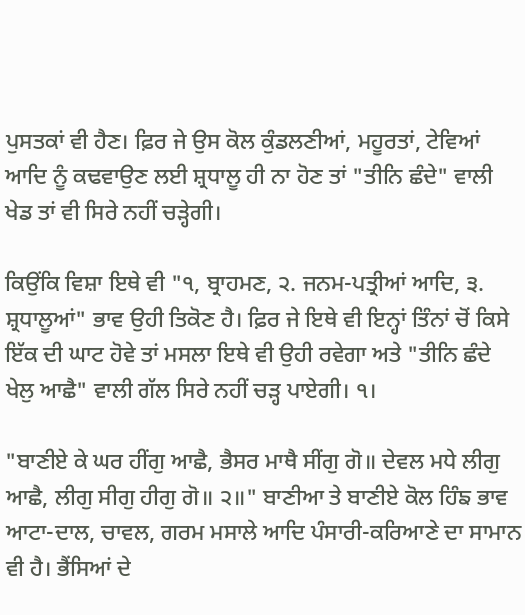ਪੁਸਤਕਾਂ ਵੀ ਹੈਣ। ਫ਼ਿਰ ਜੇ ਉਸ ਕੋਲ ਕੁੰਡਲਣੀਆਂ, ਮਹੂਰਤਾਂ, ਟੇਵਿਆਂ ਆਦਿ ਨੂੰ ਕਢਵਾਉਣ ਲਈ ਸ਼੍ਰਧਾਲੂ ਹੀ ਨਾ ਹੋਣ ਤਾਂ "ਤੀਨਿ ਛੰਦੇ" ਵਾਲੀ ਖੇਡ ਤਾਂ ਵੀ ਸਿਰੇ ਨਹੀਂ ਚੜ੍ਹੇਗੀ।

ਕਿਉਂਕਿ ਵਿਸ਼ਾ ਇਥੇ ਵੀ "੧, ਬ੍ਰਾਹਮਣ, ੨. ਜਨਮ-ਪਤ੍ਰੀਆਂ ਆਦਿ, ੩. ਸ਼੍ਰਧਾਲੂਆਂ" ਭਾਵ ਉਹੀ ਤਿਕੋਣ ਹੈ। ਫ਼ਿਰ ਜੇ ਇਥੇ ਵੀ ਇਨ੍ਹਾਂ ਤਿੰਨਾਂ ਚੋਂ ਕਿਸੇ ਇੱਕ ਦੀ ਘਾਟ ਹੋਵੇ ਤਾਂ ਮਸਲਾ ਇਥੇ ਵੀ ਉਹੀ ਰਵੇਗਾ ਅਤੇ "ਤੀਨਿ ਛੰਦੇ ਖੇਲੁ ਆਛੈ" ਵਾਲੀ ਗੱਲ ਸਿਰੇ ਨਹੀਂ ਚੜ੍ਹ ਪਾਏਗੀ। ੧।

"ਬਾਣੀਏ ਕੇ ਘਰ ਹੀਂਗੁ ਆਛੈ, ਭੈਸਰ ਮਾਥੈ ਸੀਂਗੁ ਗੋ॥ ਦੇਵਲ ਮਧੇ ਲੀਗੁ ਆਛੈ, ਲੀਗੁ ਸੀਗੁ ਹੀਗੁ ਗੋ॥ ੨॥" ਬਾਣੀਆ ਤੇ ਬਾਣੀਏ ਕੋਲ ਹਿੰਙ ਭਾਵ ਆਟਾ-ਦਾਲ, ਚਾਵਲ, ਗਰਮ ਮਸਾਲੇ ਆਦਿ ਪੰਸਾਰੀ-ਕਰਿਆਣੇ ਦਾ ਸਾਮਾਨ ਵੀ ਹੈ। ਭੈਂਸਿਆਂ ਦੇ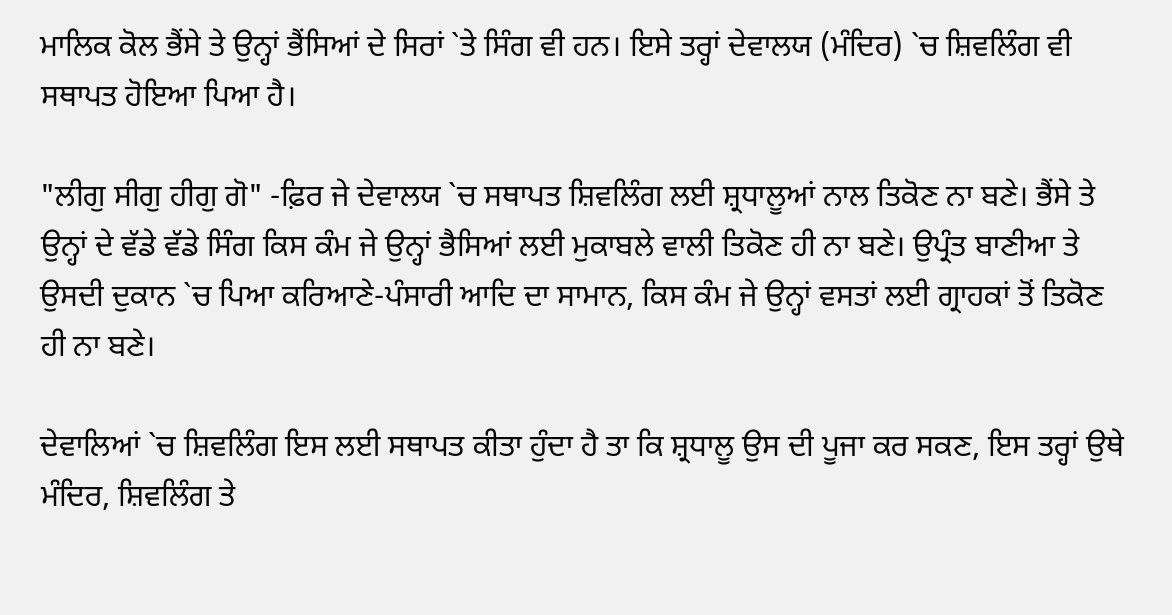ਮਾਲਿਕ ਕੋਲ ਭੈਂਸੇ ਤੇ ਉਨ੍ਹਾਂ ਭੈਂਸਿਆਂ ਦੇ ਸਿਰਾਂ `ਤੇ ਸਿੰਗ ਵੀ ਹਨ। ਇਸੇ ਤਰ੍ਹਾਂ ਦੇਵਾਲਯ (ਮੰਦਿਰ) `ਚ ਸ਼ਿਵਲਿੰਗ ਵੀ ਸਥਾਪਤ ਹੋਇਆ ਪਿਆ ਹੈ।

"ਲੀਗੁ ਸੀਗੁ ਹੀਗੁ ਗੋ" -ਫ਼ਿਰ ਜੇ ਦੇਵਾਲਯ `ਚ ਸਥਾਪਤ ਸ਼ਿਵਲਿੰਗ ਲਈ ਸ਼੍ਰਧਾਲੂਆਂ ਨਾਲ ਤਿਕੋਣ ਨਾ ਬਣੇ। ਭੈਂਸੇ ਤੇ ਉਨ੍ਹਾਂ ਦੇ ਵੱਡੇ ਵੱਡੇ ਸਿੰਗ ਕਿਸ ਕੰਮ ਜੇ ਉਨ੍ਹਾਂ ਭੈਸਿਆਂ ਲਈ ਮੁਕਾਬਲੇ ਵਾਲੀ ਤਿਕੋਣ ਹੀ ਨਾ ਬਣੇ। ਉਪ੍ਰੰਤ ਬਾਣੀਆ ਤੇ ਉਸਦੀ ਦੁਕਾਨ `ਚ ਪਿਆ ਕਰਿਆਣੇ-ਪੰਸਾਰੀ ਆਦਿ ਦਾ ਸਾਮਾਨ, ਕਿਸ ਕੰਮ ਜੇ ਉਨ੍ਹਾਂ ਵਸਤਾਂ ਲਈ ਗ੍ਰਾਹਕਾਂ ਤੋਂ ਤਿਕੋਣ ਹੀ ਨਾ ਬਣੇ।

ਦੇਵਾਲਿਆਂ `ਚ ਸ਼ਿਵਲਿੰਗ ਇਸ ਲਈ ਸਥਾਪਤ ਕੀਤਾ ਹੁੰਦਾ ਹੈ ਤਾ ਕਿ ਸ਼੍ਰਧਾਲੂ ਉਸ ਦੀ ਪੂਜਾ ਕਰ ਸਕਣ, ਇਸ ਤਰ੍ਹਾਂ ਉਥੇ ਮੰਦਿਰ, ਸ਼ਿਵਲਿੰਗ ਤੇ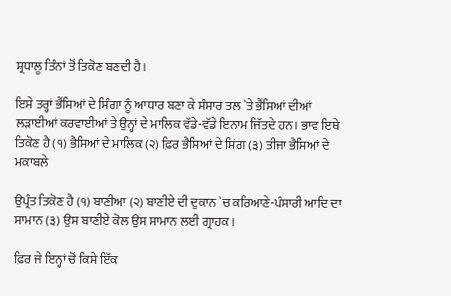ਸ਼੍ਰਧਾਲੂ ਤਿੰਨਾਂ ਤੋਂ ਤਿਕੋਣ ਬਣਦੀ ਹੈ।

ਇਸੇ ਤਰ੍ਹਾਂ ਭੈਂਸਿਆਂ ਦੇ ਸਿੰਗਾ ਨੂੰ ਆਧਾਰ ਬਣਾ ਕੇ ਸੰਸਾਰ ਤਲ `ਤੇ ਭੈਂਸਿਆਂ ਦੀਆਂ ਲੜਾਈਆਂ ਕਰਵਾਈਆਂ ਤੇ ਉਨ੍ਹਾਂ ਦੇ ਮਾਲਿਕ ਵੱਡੇ-ਵੱਡੇ ਇਨਾਮ ਜਿੱਤਦੇ ਹਨ। ਭਾਵ ਇਥੇ ਤਿਕੋਣ ਹੈ (੧) ਭੈਸਿਆਂ ਦੇ ਮਾਲਿਕ (੨) ਫ਼ਿਰ ਭੈਸਿਆਂ ਦੇ ਸਿਂਗ (੩) ਤੀਜਾ ਭੈਸਿਆਂ ਦੇ ਮਕਾਬਲੇ

ਉਪ੍ਰੰਤ ਤਿਕੋਣ ਹੈ (੧) ਬਾਣੀਆ (੨) ਬਾਣੀਏ ਦੀ ਦੁਕਾਨ `ਚ ਕਰਿਆਣੇ-ਪੰਸਾਰੀ ਆਦਿ ਦਾ ਸਾਮਾਨ (੩) ਉਸ ਬਾਣੀਏ ਕੋਲ ਉਸ ਸਾਮਾਨ ਲਈ ਗ੍ਰਾਹਕ।

ਫ਼ਿਰ ਜੇ ਇਨ੍ਹਾਂ ਚੋਂ ਕਿਸੇ ਇੱਕ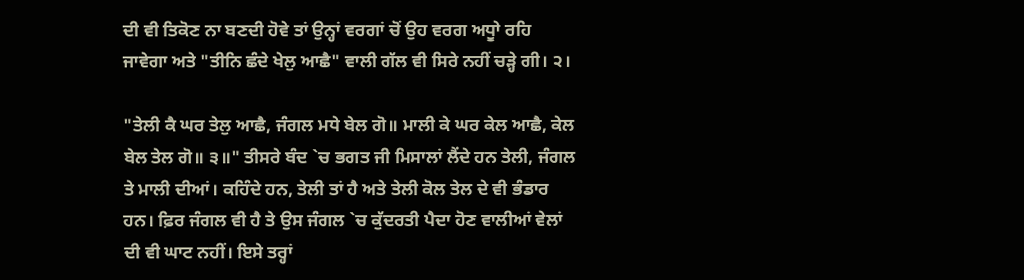ਦੀ ਵੀ ਤਿਕੋਣ ਨਾ ਬਣਦੀ ਹੋਵੇ ਤਾਂ ਉਨ੍ਹਾਂ ਵਰਗਾਂ ਚੋਂ ਉਹ ਵਰਗ ਅਧੂਾੇ ਰਹਿ ਜਾਵੇਗਾ ਅਤੇ "ਤੀਨਿ ਛੰਦੇ ਖੇਲੁ ਆਛੈ" ਵਾਲੀ ਗੱਲ ਵੀ ਸਿਰੇ ਨਹੀਂ ਚੜ੍ਹੇ ਗੀ। ੨।

"ਤੇਲੀ ਕੈ ਘਰ ਤੇਲੁ ਆਛੈ, ਜੰਗਲ ਮਧੇ ਬੇਲ ਗੋ॥ ਮਾਲੀ ਕੇ ਘਰ ਕੇਲ ਆਛੈ, ਕੇਲ ਬੇਲ ਤੇਲ ਗੋ॥ ੩॥" ਤੀਸਰੇ ਬੰਦ `ਚ ਭਗਤ ਜੀ ਮਿਸਾਲਾਂ ਲੈਂਦੇ ਹਨ ਤੇਲੀ, ਜੰਗਲ ਤੇ ਮਾਲੀ ਦੀਆਂ। ਕਹਿੰਦੇ ਹਨ, ਤੇਲੀ ਤਾਂ ਹੈ ਅਤੇ ਤੇਲੀ ਕੋਲ ਤੇਲ ਦੇ ਵੀ ਭੰਡਾਰ ਹਨ। ਫ਼ਿਰ ਜੰਗਲ ਵੀ ਹੈ ਤੇ ਉਸ ਜੰਗਲ `ਚ ਕੁੱਦਰਤੀ ਪੈਦਾ ਹੋਣ ਵਾਲੀਆਂ ਵੇਲਾਂ ਦੀ ਵੀ ਘਾਟ ਨਹੀਂ। ਇਸੇ ਤਰ੍ਹਾਂ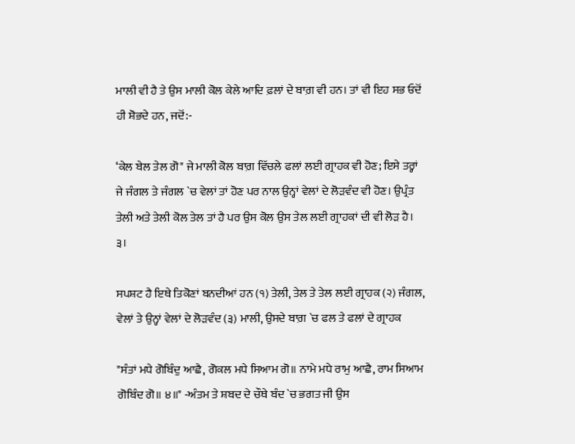ਮਾਲੀ ਵੀ ਹੈ ਤੇ ਉਸ ਮਾਲੀ ਕੋਲ ਕੇਲੇ ਆਦਿ ਫ਼ਲਾਂ ਦੇ ਬਾਗ਼ ਵੀ ਹਨ। ਤਾਂ ਵੀ ਇਹ ਸਭ ਓਦੋਂ ਹੀ ਸ਼ੋਭਦੇ ਹਨ, ਜਦੋਂ:-

‘ਕੇਲ ਬੇਲ ਤੇਲ ਗੋ" ਜੇ ਮਾਲੀ ਕੋਲ ਬਾਗ਼ ਵਿੱਚਲੇ ਫਲਾਂ ਲਈ ਗ੍ਰਾਹਕ ਵੀ ਹੋਣ; ਇਸੇ ਤਰ੍ਹਾਂ ਜੇ ਜੰਗਲ ਤੇ ਜੰਗਲ `ਚ ਵੇਲਾਂ ਤਾਂ ਹੋਣ ਪਰ ਨਾਲ ਉਨ੍ਹਾਂ ਵੇਲਾਂ ਦੇ ਲੋੜਵੰਦ ਵੀ ਹੋਣ। ਉਪ੍ਰੰਤ ਤੇਲੀ ਅਤੇ ਤੇਲੀ ਕੋਲ ਤੇਲ ਤਾਂ ਹੈ ਪਰ ਉਸ ਕੋਲ ਉਸ ਤੇਲ ਲਈ ਗ੍ਰਾਹਕਾਂ ਦੀ ਵੀ ਲੋੜ ਹੈ। ੩।

ਸਪਸ਼ਟ ਹੈ ਇਥੇ ਤਿਕੋਣਾਂ ਬਨਦੀਆਂ ਹਨ (੧) ਤੇਲੀ, ਤੇਲ ਤੇ ਤੇਲ ਲਈ ਗ੍ਰਾਹਕ (੨) ਜੰਗਲ, ਵੇਲਾਂ ਤੇ ਉਨ੍ਹਾਂ ਵੇਲਾਂ ਦੇ ਲੋੜਵੰਦ (੩) ਮਾਲੀ, ਉਸਦੇ ਬਾਗ਼ `ਚ ਫਲ ਤੇ ਫਲਾਂ ਦੇ ਗ੍ਰਾਹਕ

"ਸੰਤਾਂ ਮਧੇ ਗੋਬਿੰਦੁ ਆਛੈ, ਗੋਕਲ ਮਧੇ ਸਿਆਮ ਗੋ॥ ਨਾਮੇ ਮਧੇ ਰਾਮੁ ਆਛੈ, ਰਾਮ ਸਿਆਮ ਗੋਬਿੰਦ ਗੋ॥ ੪॥" -ਅੰਤਮ ਤੇ ਸ਼ਬਦ ਦੇ ਚੌਥੇ ਬੰਦ `ਚ ਭਗਤ ਜੀ ਉਸ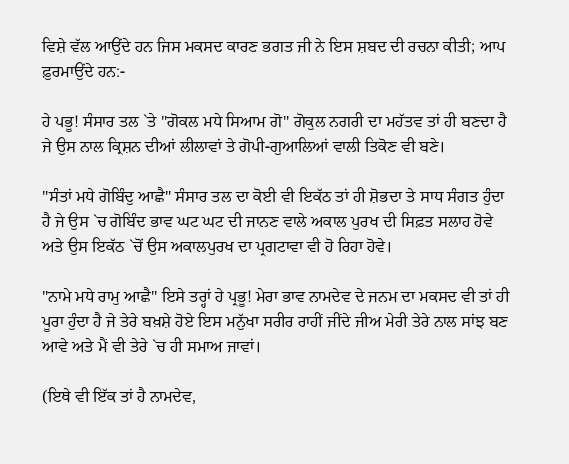ਵਿਸ਼ੇ ਵੱਲ ਆਉਂਦੇ ਹਨ ਜਿਸ ਮਕਸਦ ਕਾਰਣ ਭਗਤ ਜੀ ਨੇ ਇਸ ਸ਼ਬਦ ਦੀ ਰਚਨਾ ਕੀਤੀ; ਆਪ ਫ਼ੁਰਮਾਉਂਦੇ ਹਨ:-

ਹੇ ਪਭੂ! ਸੰਸਾਰ ਤਲ `ਤੇ "ਗੋਕਲ ਮਧੇ ਸਿਆਮ ਗੋ" ਗੋਕੁਲ ਨਗਰੀ ਦਾ ਮਹੱਤਵ ਤਾਂ ਹੀ ਬਣਦਾ ਹੈ ਜੇ ਉਸ ਨਾਲ ਕ੍ਰਿਸ਼ਨ ਦੀਆਂ ਲੀਲਾਵਾਂ ਤੇ ਗੋਪੀ-ਗੁਆਲਿਆਂ ਵਾਲੀ ਤਿਕੋਣ ਵੀ ਬਣੇ।

"ਸੰਤਾਂ ਮਧੇ ਗੋਬਿੰਦੁ ਆਛੈ" ਸੰਸਾਰ ਤਲ ਦਾ ਕੋਈ ਵੀ ਇਕੱਠ ਤਾਂ ਹੀ ਸ਼ੋਭਦਾ ਤੇ ਸਾਧ ਸੰਗਤ ਹੁੰਦਾ ਹੈ ਜੇ ਉਸ `ਚ ਗੋਬਿੰਦ ਭਾਵ ਘਟ ਘਟ ਦੀ ਜਾਨਣ ਵਾਲੇ ਅਕਾਲ ਪੁਰਖ ਦੀ ਸਿਫ਼ਤ ਸਲਾਹ ਹੋਵੇ ਅਤੇ ਉਸ ਇਕੱਠ `ਚੋਂ ਉਸ ਅਕਾਲਪੁਰਖ ਦਾ ਪ੍ਰਗਟਾਵਾ ਵੀ ਹੋ ਰਿਹਾ ਹੋਵੇ।

"ਨਾਮੇ ਮਧੇ ਰਾਮੁ ਆਛੈ" ਇਸੇ ਤਰ੍ਹਾਂ ਹੇ ਪ੍ਰਭੂ! ਮੇਰਾ ਭਾਵ ਨਾਮਦੇਵ ਦੇ ਜਨਮ ਦਾ ਮਕਸਦ ਵੀ ਤਾਂ ਹੀ ਪੂਰਾ ਹੁੰਦਾ ਹੈ ਜੇ ਤੇਰੇ ਬਖ਼ਸ਼ੇ ਹੋਏ ਇਸ ਮਨੁੱਖਾ ਸਰੀਰ ਰਾਹੀਂ ਜੀਂਦੇ ਜੀਅ ਮੇਰੀ ਤੇਰੇ ਨਾਲ ਸਾਂਝ ਬਣ ਆਵੇ ਅਤੇ ਮੈਂ ਵੀ ਤੇਰੇ `ਚ ਹੀ ਸਮਾਅ ਜਾਵਾਂ।

(ਇਥੇ ਵੀ ਇੱਕ ਤਾਂ ਹੈ ਨਾਮਦੇਵ,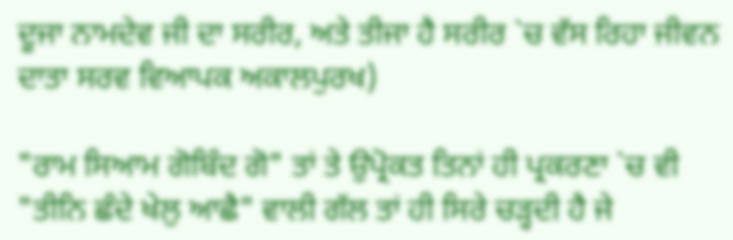ਦੂਜਾ ਨਾਮਦੇਵ ਜੀ ਦਾ ਸਰੀਰ, ਅਤੇ ਤੀਜਾ ਹੈ ਸਰੀਰ `ਚ ਵੱਸ ਰਿਹਾ ਜੀਵਨ ਦਾਤਾ ਸਰਵ ਵਿਆਪਕ ਅਕਾਲਪੁਰਖ)

"ਰਾਮ ਸਿਆਮ ਗੋਬਿੰਦ ਗੋ" ਤਾਂ ਤੇ ਉਪ੍ਰੋਕਤ ਤਿਨਾਂ ਹੀ ਪ੍ਰਕਰਣਾ `ਚ ਵੀ "ਤੀਨਿ ਛੰਦੇ ਖੇਲੁ ਆਛੈ" ਵਾਲੀ ਗੱਲ ਤਾਂ ਹੀ ਸਿਰੇ ਚੜ੍ਹਦੀ ਹੈ ਜੇ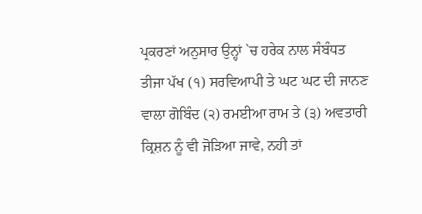ਪ੍ਰਕਰਣਾਂ ਅਨੁਸਾਰ ਉਨ੍ਹਾਂ `ਚ ਹਰੇਕ ਨਾਲ ਸੰਬੰਧਤ ਤੀਜਾ ਪੱਖ (੧) ਸਰਵਿਆਪੀ ਤੇ ਘਟ ਘਟ ਦੀ ਜਾਨਣ ਵਾਲਾ ਗੋਬਿੰਦ (੨) ਰਮਈਆ ਰਾਮ ਤੇ (੩) ਅਵਤਾਰੀ ਕ੍ਰਿਸ਼ਨ ਨੂੰ ਵੀ ਜੋੜਿਆ ਜਾਵੇ, ਨਹੀ ਤਾਂ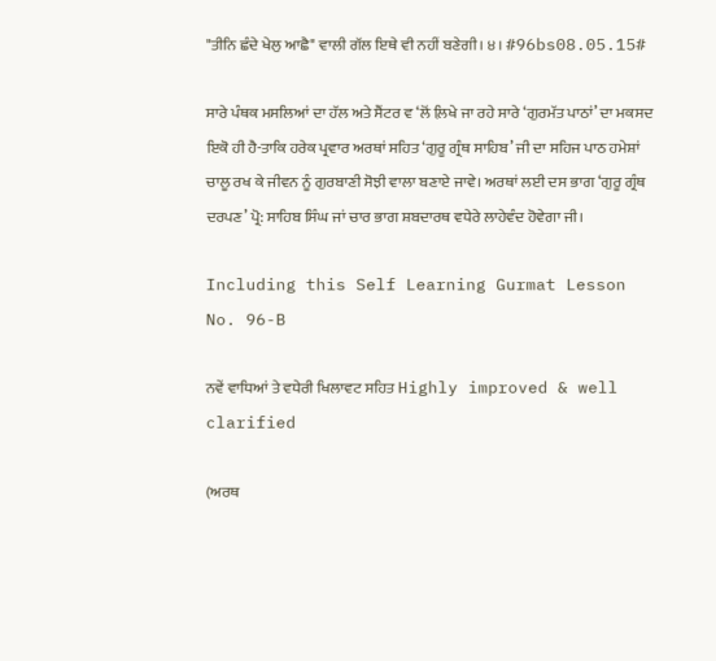"ਤੀਨਿ ਛੰਦੇ ਖੇਲੁ ਆਛੈ" ਵਾਲੀ ਗੱਲ ਇਥੇ ਵੀ ਨਹੀਂ ਬਣੇਗੀ। ੪। #96bs08.05.15#

ਸਾਰੇ ਪੰਥਕ ਮਸਲਿਆਂ ਦਾ ਹੱਲ ਅਤੇ ਸੈਂਟਰ ਵ ‘ਲੋਂ ਲ਼ਿਖੇ ਜਾ ਰਹੇ ਸਾਰੇ ‘ਗੁਰਮੱਤ ਪਾਠਾਂ’ ਦਾ ਮਕਸਦ ਇਕੋ ਹੀ ਹੈ-ਤਾਕਿ ਹਰੇਕ ਪ੍ਰਵਾਰ ਅਰਥਾਂ ਸਹਿਤ ‘ਗੁਰੂ ਗ੍ਰੰਥ ਸਾਹਿਬ’ ਜੀ ਦਾ ਸਹਿਜ ਪਾਠ ਹਮੇਸ਼ਾਂ ਚਾਲੂ ਰਖ ਕੇ ਜੀਵਨ ਨੂੰ ਗੁਰਬਾਣੀ ਸੋਝੀ ਵਾਲਾ ਬਣਾਏ ਜਾਵੇ। ਅਰਥਾਂ ਲਈ ਦਸ ਭਾਗ ‘ਗੁਰੂ ਗ੍ਰੰਥ ਦਰਪਣ’ ਪ੍ਰੋ: ਸਾਹਿਬ ਸਿੰਘ ਜਾਂ ਚਾਰ ਭਾਗ ਸ਼ਬਦਾਰਥ ਵਧੇਰੇ ਲਾਹੇਵੰਦ ਹੋਵੇਗਾ ਜੀ।

Including this Self Learning Gurmat Lesson No. 96-B

ਨਵੇਂ ਵਾਧਿਆਂ ਤੇ ਵਧੇਰੀ ਖਿਲਾਵਟ ਸਹਿਤ Highly improved & well clarified

(ਅਰਥ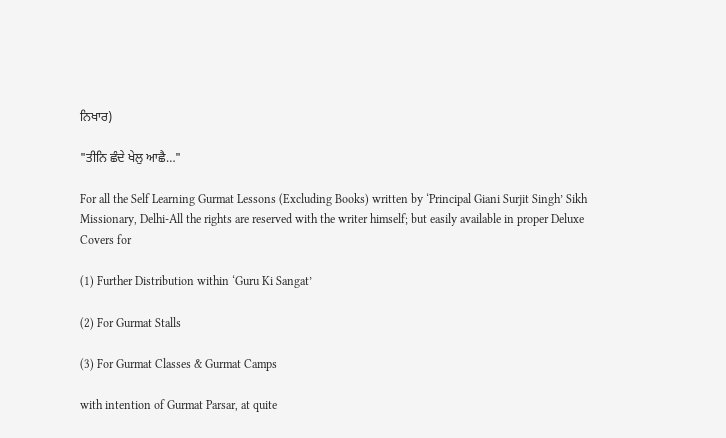ਨਿਖਾਰ)

"ਤੀਨਿ ਛੰਦੇ ਖੇਲੁ ਆਛੈ…"

For all the Self Learning Gurmat Lessons (Excluding Books) written by ‘Principal Giani Surjit Singh’ Sikh Missionary, Delhi-All the rights are reserved with the writer himself; but easily available in proper Deluxe Covers for

(1) Further Distribution within ‘Guru Ki Sangat’

(2) For Gurmat Stalls

(3) For Gurmat Classes & Gurmat Camps

with intention of Gurmat Parsar, at quite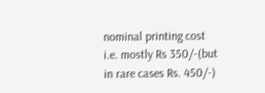nominal printing cost i.e. mostly Rs 350/-(but in rare cases Rs. 450/-)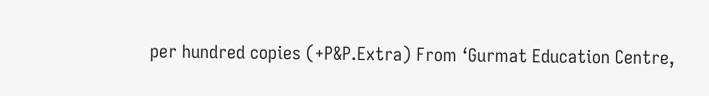per hundred copies (+P&P.Extra) From ‘Gurmat Education Centre,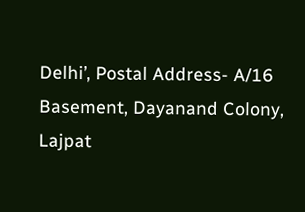Delhi’, Postal Address- A/16 Basement, Dayanand Colony, Lajpat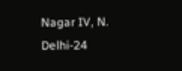Nagar IV, N. Delhi-24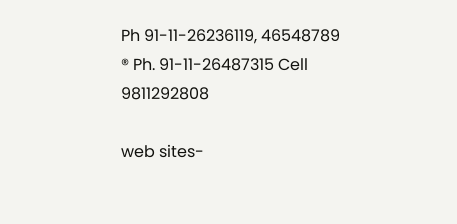Ph 91-11-26236119, 46548789 ® Ph. 91-11-26487315 Cell 9811292808

web sites-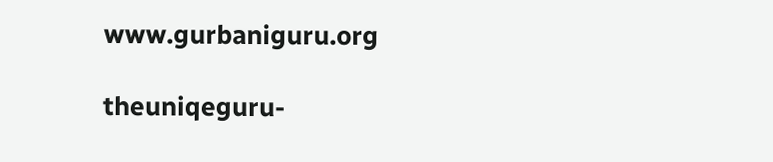www.gurbaniguru.org

theuniqeguru-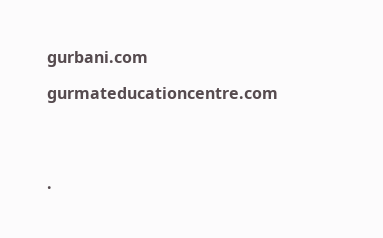gurbani.com

gurmateducationcentre.com




.